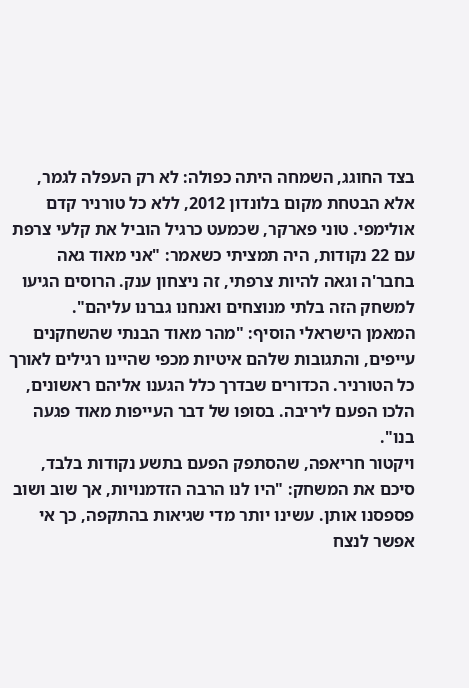בצד החוגג, השמחה היתה כפולה: לא רק העפלה לגמר, אלא הבטחת מקום בלונדון 2012, ללא כל טורניר קדם אולימפי. טוני פארקר, שכמעט כרגיל הוביל את קלעי צרפת עם 22 נקודות, היה תמציתי כשאמר: "אני מאוד גאה בחבר'ה וגאה להיות צרפתי, זה ניצחון ענק. הרוסים הגיעו למשחק הזה בלתי מנוצחים ואנחנו גברנו עליהם".
המאמן הישראלי הוסיף: "מהר מאוד הבנתי שהשחקנים עייפים, והתגובות שלהם איטיות מכפי שהיינו רגילים לאורך כל הטורניר. הכדורים שבדרך כלל הגענו אליהם ראשונים, הלכו הפעם ליריבה. בסופו של דבר העייפות מאוד פגעה בנו".
ויקטור חריאפה, שהסתפק הפעם בתשע נקודות בלבד, סיכם את המשחק: "היו לנו הרבה הזדמנויות, אך שוב ושוב פספסנו אותן. עשינו יותר מדי שגיאות בהתקפה, כך אי אפשר לנצח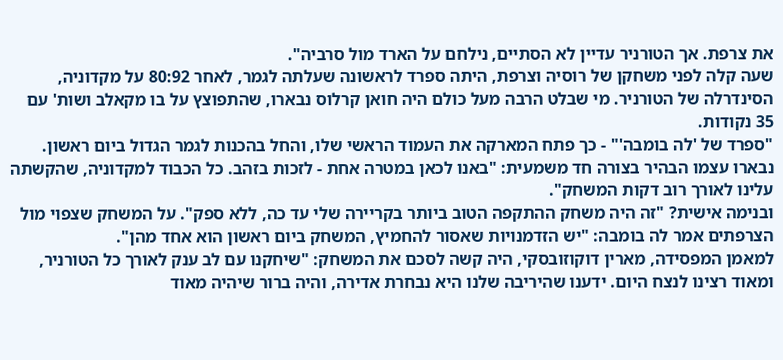את צרפת. אך הטורניר עדיין לא הסתיים, נילחם על הארד מול סרביה".
שעה קלה לפני משחקן של רוסיה וצרפת, היתה ספרד לראשונה שעלתה לגמר, לאחר 80:92 על מקדוניה, הסינדרלה של הטורניר. מי שבלט הרבה מעל כולם היה חואן קרלוס נבארו, שהתפוצץ על בו מקאלב ושות' עם 35 נקודות.
"ספרד של 'לה בומבה'" - כך פתח המארקה את העמוד הראשי שלו, והחל בהכנות לגמר הגדול ביום ראשון. נבארו עצמו הבהיר בצורה חד משמעית: "באנו לכאן במטרה אחת - לזכות בזהב. כל הכבוד למקדוניה, שהקשתה עלינו לאורך רוב דקות המשחק".
ובנימה אישית? "זה היה משחק ההתקפה הטוב ביותר בקריירה שלי עד כה, ללא ספק". על המשחק שצפוי מול הצרפתים אמר לה בומבה: "יש הזדמנויות שאסור להחמיץ, המשחק ביום ראשון הוא אחד מהן".
למאמן המפסידה, מארין דוקוזובסקי, היה קשה לסכם את המשחק: "שיחקנו עם לב ענק לאורך כל הטורניר, ומאוד רצינו לנצח היום. ידענו שהיריבה שלנו היא נבחרת אדירה, והיה ברור שיהיה מאוד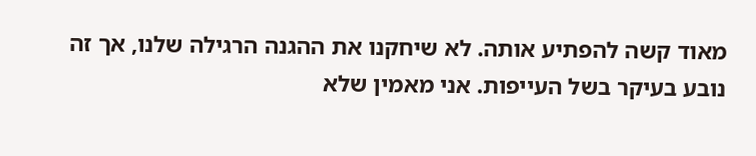מאוד קשה להפתיע אותה. לא שיחקנו את ההגנה הרגילה שלנו, אך זה נובע בעיקר בשל העייפות. אני מאמין שלא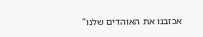אכזבנו את האוהדים שלנו"